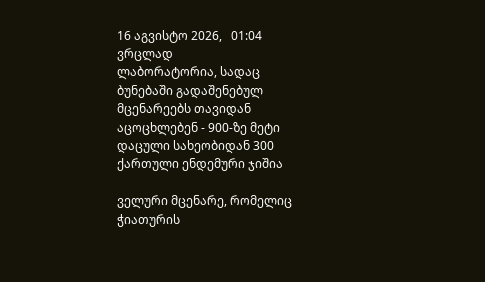16 აგვისტო 2026,   01:04
ვრცლად
ლაბორატორია, სადაც ბუნებაში გადაშენებულ მცენარეებს თავიდან აცოცხლებენ - 900-ზე მეტი დაცული სახეობიდან 300 ქართული ენდემური ჯიშია

ველური მცენარე, რომელიც ჭიათურის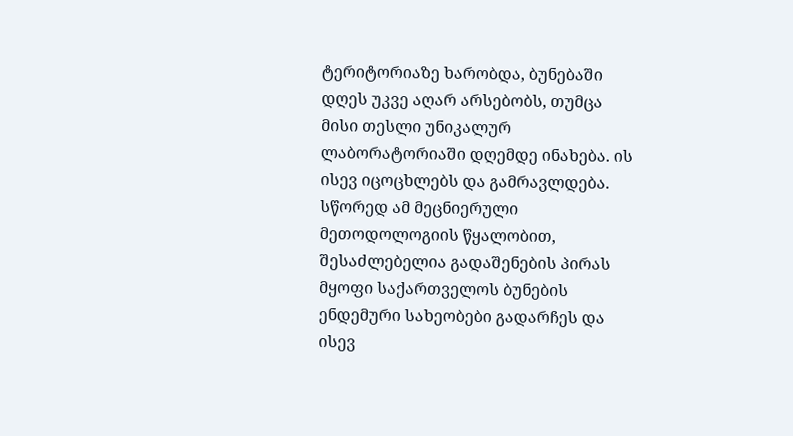ტერიტორიაზე ხარობდა, ბუნებაში დღეს უკვე აღარ არსებობს, თუმცა მისი თესლი უნიკალურ ლაბორატორიაში დღემდე ინახება. ის ისევ იცოცხლებს და გამრავლდება. სწორედ ამ მეცნიერული მეთოდოლოგიის წყალობით, შესაძლებელია გადაშენების პირას მყოფი საქართველოს ბუნების ენდემური სახეობები გადარჩეს და ისევ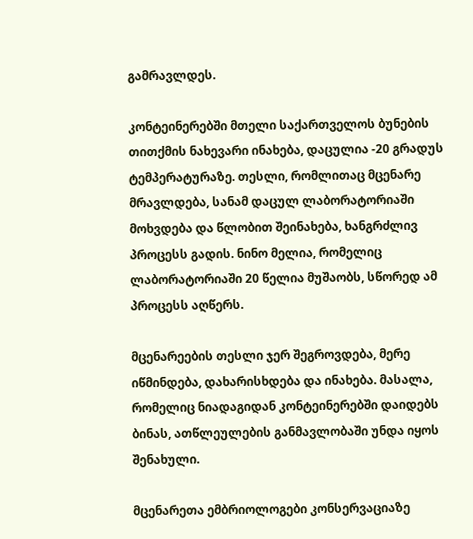გამრავლდეს.

კონტეინერებში მთელი საქართველოს ბუნების თითქმის ნახევარი ინახება, დაცულია -20 გრადუს ტემპერატურაზე. თესლი, რომლითაც მცენარე მრავლდება, სანამ დაცულ ლაბორატორიაში მოხვდება და წლობით შეინახება, ხანგრძლივ პროცესს გადის. ნინო მელია, რომელიც ლაბორატორიაში 20 წელია მუშაობს, სწორედ ამ პროცესს აღწერს.

მცენარეების თესლი ჯერ შეგროვდება, მერე იწმინდება, დახარისხდება და ინახება. მასალა, რომელიც ნიადაგიდან კონტეინერებში დაიდებს ბინას, ათწლეულების განმავლობაში უნდა იყოს შენახული.

მცენარეთა ემბრიოლოგები კონსერვაციაზე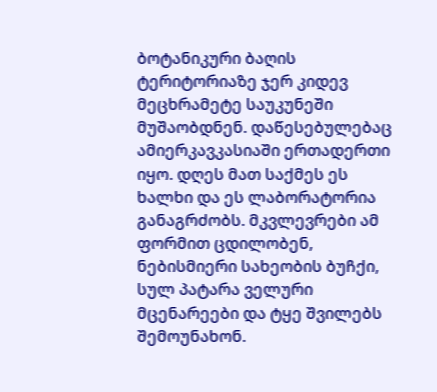ბოტანიკური ბაღის ტერიტორიაზე ჯერ კიდევ მეცხრამეტე საუკუნეში მუშაობდნენ. დაწესებულებაც ამიერკავკასიაში ერთადერთი იყო. დღეს მათ საქმეს ეს ხალხი და ეს ლაბორატორია განაგრძობს. მკვლევრები ამ ფორმით ცდილობენ, ნებისმიერი სახეობის ბუჩქი, სულ პატარა ველური მცენარეები და ტყე შვილებს შემოუნახონ.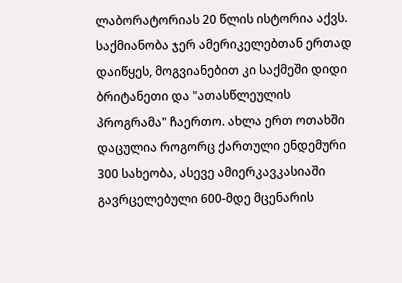ლაბორატორიას 20 წლის ისტორია აქვს. საქმიანობა ჯერ ამერიკელებთან ერთად დაიწყეს, მოგვიანებით კი საქმეში დიდი ბრიტანეთი და "ათასწლეულის პროგრამა" ჩაერთო. ახლა ერთ ოთახში დაცულია როგორც ქართული ენდემური 300 სახეობა, ასევე ამიერკავკასიაში გავრცელებული 600-მდე მცენარის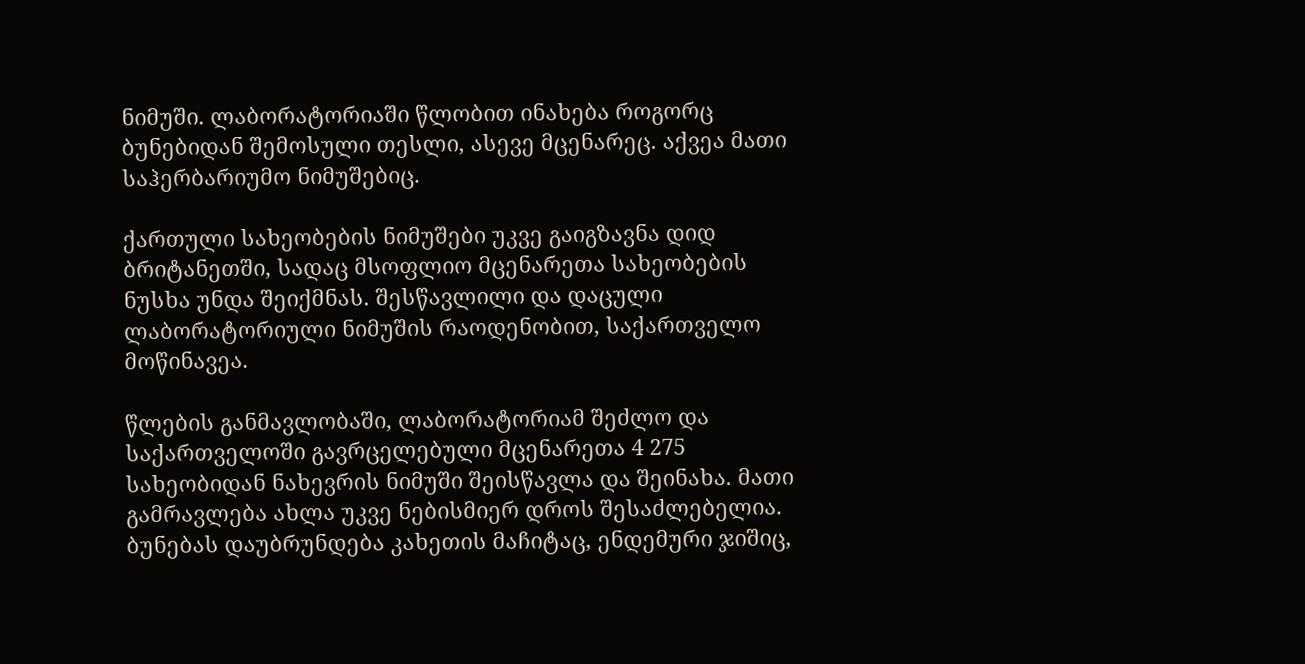ნიმუში. ლაბორატორიაში წლობით ინახება როგორც ბუნებიდან შემოსული თესლი, ასევე მცენარეც. აქვეა მათი საჰერბარიუმო ნიმუშებიც.

ქართული სახეობების ნიმუშები უკვე გაიგზავნა დიდ ბრიტანეთში, სადაც მსოფლიო მცენარეთა სახეობების ნუსხა უნდა შეიქმნას. შესწავლილი და დაცული ლაბორატორიული ნიმუშის რაოდენობით, საქართველო მოწინავეა.

წლების განმავლობაში, ლაბორატორიამ შეძლო და საქართველოში გავრცელებული მცენარეთა 4 275 სახეობიდან ნახევრის ნიმუში შეისწავლა და შეინახა. მათი გამრავლება ახლა უკვე ნებისმიერ დროს შესაძლებელია. ბუნებას დაუბრუნდება კახეთის მაჩიტაც, ენდემური ჯიშიც,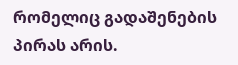რომელიც გადაშენების პირას არის.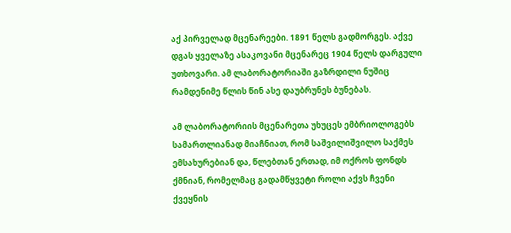აქ პირველად მცენარეები. 1891 წელს გადმორგეს. აქვე დგას ყველაზე ასაკოვანი მცენარეც 1904 წელს დარგული უთხოვარი. ამ ლაბორატორიაში გაზრდილი ნუშიც რამდენიმე წლის წინ ასე დაუბრუნეს ბუნებას.

ამ ლაბორატორიის მცენარეთა უხუცეს ემბრიოლოგებს სამართლიანად მიაჩნიათ, რომ საშვილიშვილო საქმეს ემსახურებიან და, წლებთან ერთად, იმ ოქროს ფონდს ქმნიან, რომელმაც გადამწყვეტი როლი აქვს ჩვენი ქვეყნის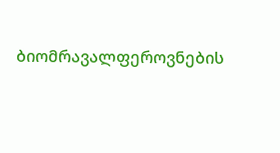ბიომრავალფეროვნების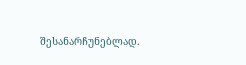შესანარჩუნებლად.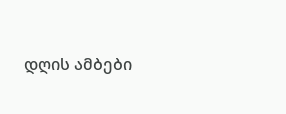დღის ამბები